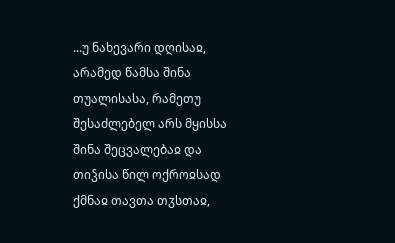...უ ნახევარი დღისაჲ, არამედ წამსა შინა თუალისასა, რამეთუ შესაძლებელ არს მყისსა შინა შეცვალებაჲ და თიჴისა წილ ოქროჲსად ქმნაჲ თავთა თჳსთაჲ,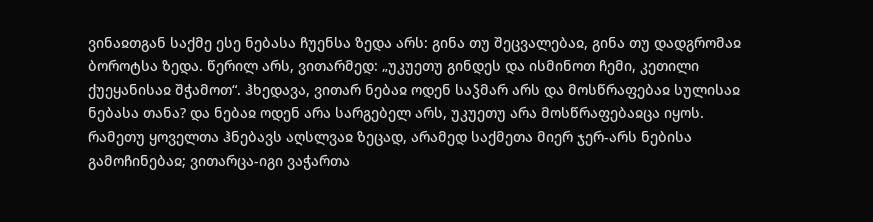ვინაჲთგან საქმე ესე ნებასა ჩუენსა ზედა არს: გინა თუ შეცვალებაჲ, გინა თუ დადგრომაჲ ბოროტსა ზედა. წერილ არს, ვითარმედ: „უკუეთუ გინდეს და ისმინოთ ჩემი, კეთილი ქუეყანისაჲ შჭამოთ“. ჰხედავა, ვითარ ნებაჲ ოდენ საჴმარ არს და მოსწრაფებაჲ სულისაჲ ნებასა თანა? და ნებაჲ ოდენ არა სარგებელ არს, უკუეთუ არა მოსწრაფებაჲცა იყოს.
რამეთუ ყოველთა ჰნებავს აღსლვაჲ ზეცად, არამედ საქმეთა მიერ ჯერ-არს ნებისა გამოჩინებაჲ; ვითარცა-იგი ვაჭართა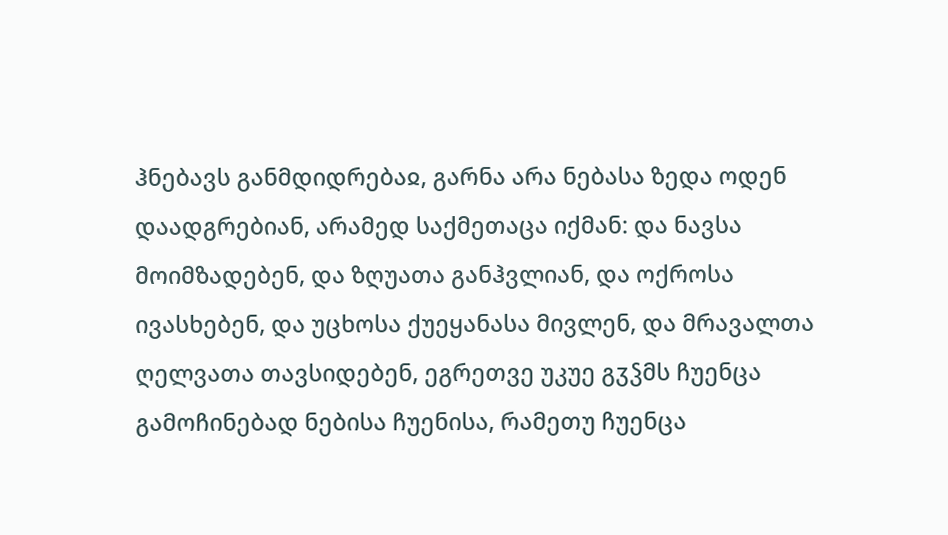ჰნებავს განმდიდრებაჲ, გარნა არა ნებასა ზედა ოდენ დაადგრებიან, არამედ საქმეთაცა იქმან: და ნავსა მოიმზადებენ, და ზღუათა განჰვლიან, და ოქროსა ივასხებენ, და უცხოსა ქუეყანასა მივლენ, და მრავალთა ღელვათა თავსიდებენ, ეგრეთვე უკუე გჳჴმს ჩუენცა გამოჩინებად ნებისა ჩუენისა, რამეთუ ჩუენცა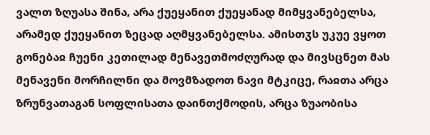ვალთ ზღუასა შინა, არა ქუეყანით ქუეყანად მიმყვანებელსა, არამედ ქუეყანით ზეცად აღმყვანებელსა. ამისთჳს უკუე ვყოთ გონებაჲ ჩუენი კეთილად მენავეთმოძღურად და მივსცნეთ მას მენავენი მორჩილნი და მოვმზადოთ ნავი მტკიცე, რაჲთა არცა ზრუნვათაგან სოფლისათა დაინთქმოდის, არცა ზუაობისა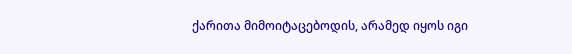ქარითა მიმოიტაცებოდის, არამედ იყოს იგი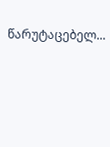წარუტაცებელ...